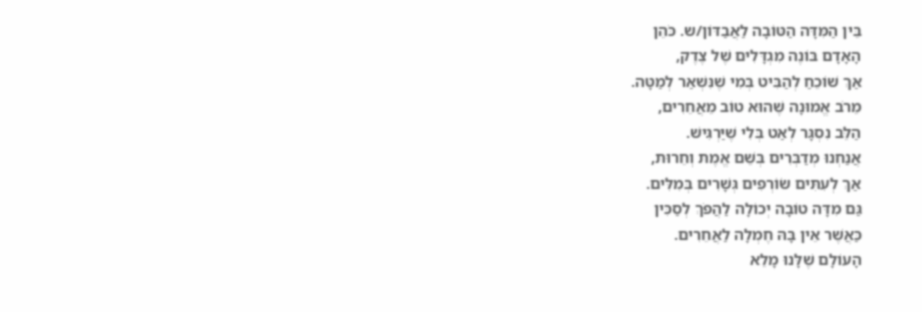בֵּין הַמִּדָּה הַטּוֹבָה לַאֲבַדּוֹן/ש. כֹּהֵן
הָאָדָם בּוֹנֶה מִגְדָּלִים שֶׁל צֶדֶק,
אַךְ שׁוֹכֵחַ לְהַבִּיט בְּמִי שֶׁנִּשְׁאַר לְמַטָּה.
מֵרֹב אֱמוּנָה שֶׁהוּא טוֹב מֵאֲחֵרִים,
הַלֵּב נִסְגָּר לְאַט בְּלִי שֶׁיַּרְגִּישׁ.
אֲנַחְנוּ מְדַבְּרִים בְּשֵׁם אֱמֶת וְחֵרוּת,
אַךְ לְעִתִּים שׂוֹרְפִים גְּשָׁרִים בְּמִלִּים.
גַּם מִדָּה טוֹבָה יְכוֹלָה לַהֲפֹךְ לְסַכִּין
כַּאֲשֶׁר אֵין בָּהּ חֶמְלָה לַאֲחֵרִים.
הָעוֹלָם שֶׁלָּנוּ מָלֵא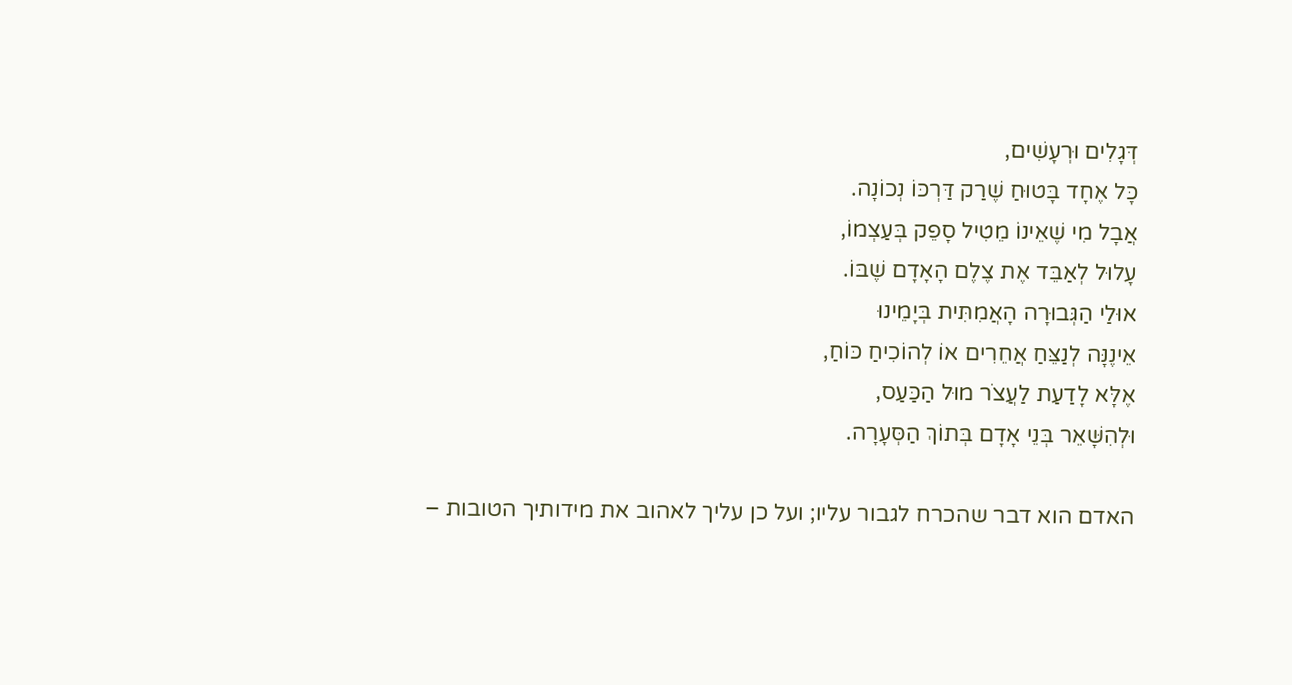דְּגָלִים וּרְעָשִׁים,
כָּל אֶחָד בָּטוּחַ שֶׁרַק דַּרְכּוֹ נְכוֹנָה.
אֲבָל מִי שֶׁאֵינוֹ מֵטִיל סָפֵק בְּעַצְמוֹ,
עָלוּל לְאַבֵּד אֶת צֶלֶם הָאָדָם שֶׁבּוֹ.
אוּלַי הַגְּבוּרָה הָאֲמִתִּית בְּיָמֵינוּ
אֵינֶנָּה לְנַצֵּחַ אֲחֵרִים אוֹ לְהוֹכִיחַ כּוֹחַ,
אֶלָּא לָדַעַת לַעֲצֹר מוּל הַכַּעַס,
וּלְהִשָּׁאֵר בְּנֵי אָדָם בְּתוֹךְ הַסְּעָרָה.

האדם הוא דבר שהכרח לגבור עליו; ועל כן עליך לאהוב את מידותיך הטובות –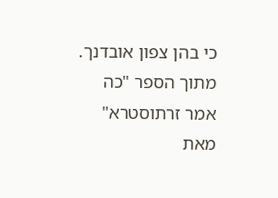כי בהן צפון אובדנך.
מתוך הספר "כה אמר זרתוסטרא" מאת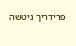פרידריך ניטשה